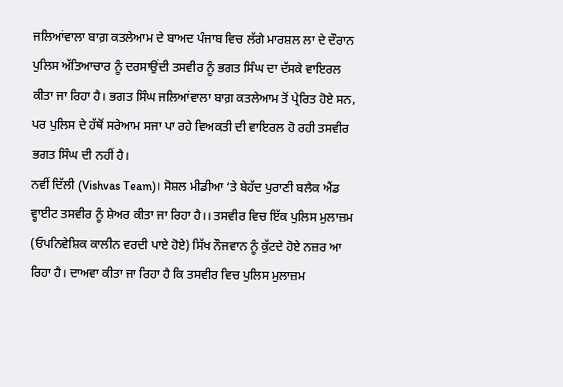ਜਲਿਆਂਵਾਲਾ ਬਾਗ਼ ਕਤਲੇਆਮ ਦੇ ਬਾਅਦ ਪੰਜਾਬ ਵਿਚ ਲੱਗੇ ਮਾਰਸ਼ਲ ਲਾ ਦੇ ਦੌਰਾਨ ਪੁਲਿਸ ਅੱਤਿਆਚਾਰ ਨੂੰ ਦਰਸਾਉਂਦੀ ਤਸਵੀਰ ਨੂੰ ਭਗਤ ਸਿੰਘ ਦਾ ਦੱਸਕੇ ਵਾਇਰਲ ਕੀਤਾ ਜਾ ਰਿਹਾ ਹੈ। ਭਗਤ ਸਿੰਘ ਜਲਿਆਂਵਾਲਾ ਬਾਗ਼ ਕਤਲੇਆਮ ਤੋਂ ਪ੍ਰੇਰਿਤ ਹੋਏ ਸਨ, ਪਰ ਪੁਲਿਸ ਦੇ ਹੱਥੋਂ ਸਰੇਆਮ ਸਜਾ ਪਾ ਰਹੇ ਵਿਅਕਤੀ ਦੀ ਵਾਇਰਲ ਹੋ ਰਹੀ ਤਸਵੀਰ ਭਗਤ ਸਿੰਘ ਦੀ ਨਹੀਂ ਹੈ।
ਨਵੀਂ ਦਿੱਲੀ (Vishvas Team)। ਸੋਸ਼ਲ ਮੀਡੀਆ ‘ਤੇ ਬੇਹੱਦ ਪੁਰਾਣੀ ਬਲੈਕ ਐਂਡ ਵ੍ਹਾਈਟ ਤਸਵੀਰ ਨੂੰ ਸ਼ੇਅਰ ਕੀਤਾ ਜਾ ਰਿਹਾ ਹੈ।। ਤਸਵੀਰ ਵਿਚ ਇੱਕ ਪੁਲਿਸ ਮੁਲਾਜ਼ਮ (ਓਪਨਿਵੇਸ਼ਿਕ ਕਾਲੀਨ ਵਰਦੀ ਪਾਏ ਹੋਏ) ਸਿੱਖ ਨੌਜਵਾਨ ਨੂੰ ਕੁੱਟਦੇ ਹੋਏ ਨਜ਼ਰ ਆ ਰਿਹਾ ਹੈ। ਦਾਅਵਾ ਕੀਤਾ ਜਾ ਰਿਹਾ ਹੈ ਕਿ ਤਸਵੀਰ ਵਿਚ ਪੁਲਿਸ ਮੁਲਾਜ਼ਮ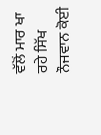ਵੱਲੋਂ ਮਾਰ ਖਾ ਰਹੇ ਸਿੱਖ ਨੌਜਵਾਨ ਕੋਈ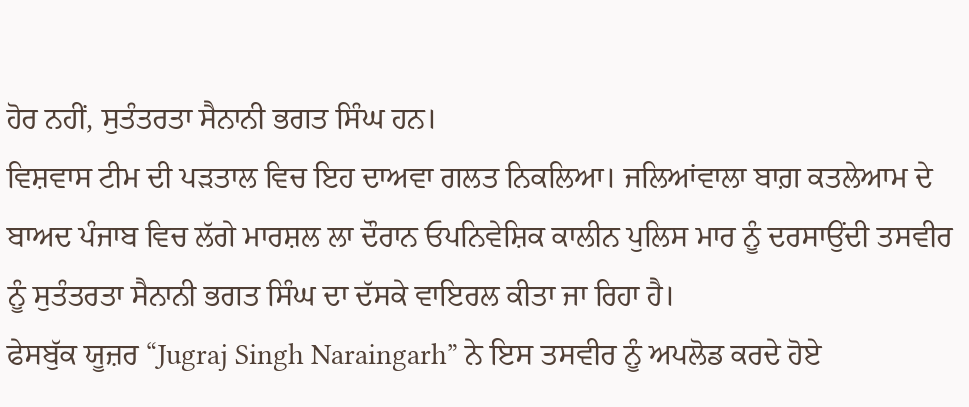ਹੋਰ ਨਹੀਂ, ਸੁਤੰਤਰਤਾ ਸੈਨਾਨੀ ਭਗਤ ਸਿੰਘ ਹਨ।
ਵਿਸ਼ਵਾਸ ਟੀਮ ਦੀ ਪੜਤਾਲ ਵਿਚ ਇਹ ਦਾਅਵਾ ਗਲਤ ਨਿਕਲਿਆ। ਜਲਿਆਂਵਾਲਾ ਬਾਗ਼ ਕਤਲੇਆਮ ਦੇ ਬਾਅਦ ਪੰਜਾਬ ਵਿਚ ਲੱਗੇ ਮਾਰਸ਼ਲ ਲਾ ਦੌਰਾਨ ਓਪਨਿਵੇਸ਼ਿਕ ਕਾਲੀਨ ਪੁਲਿਸ ਮਾਰ ਨੂੰ ਦਰਸਾਉਂਦੀ ਤਸਵੀਰ ਨੂੰ ਸੁਤੰਤਰਤਾ ਸੈਨਾਨੀ ਭਗਤ ਸਿੰਘ ਦਾ ਦੱਸਕੇ ਵਾਇਰਲ ਕੀਤਾ ਜਾ ਰਿਹਾ ਹੈ।
ਫੇਸਬੁੱਕ ਯੂਜ਼ਰ “Jugraj Singh Naraingarh” ਨੇ ਇਸ ਤਸਵੀਰ ਨੂੰ ਅਪਲੋਡ ਕਰਦੇ ਹੋਏ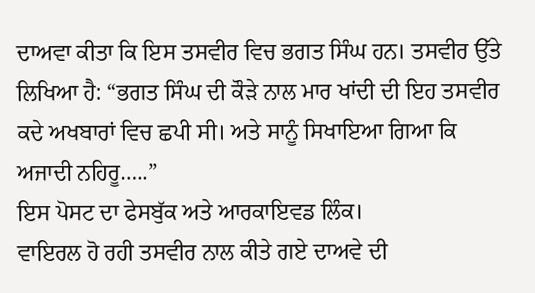ਦਾਅਵਾ ਕੀਤਾ ਕਿ ਇਸ ਤਸਵੀਰ ਵਿਚ ਭਗਤ ਸਿੰਘ ਹਨ। ਤਸਵੀਰ ਉੱਤੇ ਲਿਖਿਆ ਹੈ: “ਭਗਤ ਸਿੰਘ ਦੀ ਕੌੜੇ ਨਾਲ ਮਾਰ ਖਾਂਦੀ ਦੀ ਇਹ ਤਸਵੀਰ ਕਦੇ ਅਖਬਾਰਾਂ ਵਿਚ ਛਪੀ ਸੀ। ਅਤੇ ਸਾਨੂੰ ਸਿਖਾਇਆ ਗਿਆ ਕਿ ਅਜਾਦੀ ਨਹਿਰੂ…..”
ਇਸ ਪੋਸਟ ਦਾ ਫੇਸਬੁੱਕ ਅਤੇ ਆਰਕਾਇਵਡ ਲਿੰਕ।
ਵਾਇਰਲ ਹੋ ਰਹੀ ਤਸਵੀਰ ਨਾਲ ਕੀਤੇ ਗਏ ਦਾਅਵੇ ਦੀ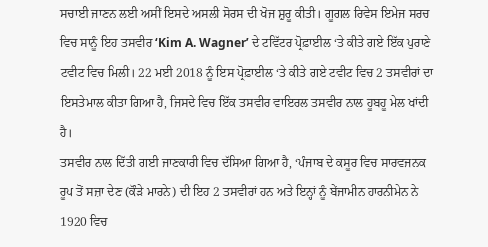ਸਚਾਈ ਜਾਣਨ ਲਈ ਅਸੀਂ ਇਸਦੇ ਅਸਲੀ ਸੋਰਸ ਦੀ ਖੋਜ ਸ਼ੁਰੂ ਕੀਤੀ। ਗੂਗਲ ਰਿਵੇਸ ਇਮੇਜ ਸਰਚ ਵਿਚ ਸਾਨੂੰ ਇਹ ਤਸਵੀਰ ‘Kim A. Wagner’ ਦੇ ਟਵਿੱਟਰ ਪ੍ਰੋਫ਼ਾਈਲ ‘ਤੇ ਕੀਤੇ ਗਏ ਇੱਕ ਪੁਰਾਣੇ ਟਵੀਟ ਵਿਚ ਮਿਲੀ। 22 ਮਈ 2018 ਨੂੰ ਇਸ ਪ੍ਰੋਫ਼ਾਈਲ ‘ਤੇ ਕੀਤੇ ਗਏ ਟਵੀਟ ਵਿਚ 2 ਤਸਵੀਰਾਂ ਦਾ ਇਸਤੇਮਾਲ ਕੀਤਾ ਗਿਆ ਹੈ, ਜਿਸਦੇ ਵਿਚ ਇੱਕ ਤਸਵੀਰ ਵਾਇਰਲ ਤਸਵੀਰ ਨਾਲ ਹੂਬਹੂ ਮੇਲ ਖਾਂਦੀ ਹੈ।
ਤਸਵੀਰ ਨਾਲ ਦਿੱਤੀ ਗਈ ਜਾਣਕਾਰੀ ਵਿਚ ਦੱਸਿਆ ਗਿਆ ਹੈ, ‘ਪੰਜਾਬ ਦੇ ਕਸੂਰ ਵਿਚ ਸਾਰਵਜਨਕ ਰੂਪ ਤੋਂ ਸਜ਼ਾ ਦੇਣ (ਕੌੜੇ ਮਾਰਨੇ) ਦੀ ਇਹ 2 ਤਸਵੀਰਾਂ ਹਨ ਅਤੇ ਇਨ੍ਹਾਂ ਨੂੰ ਬੇਂਜਾਮੀਨ ਹਾਰਨੀਮੇਨ ਨੇ 1920 ਵਿਚ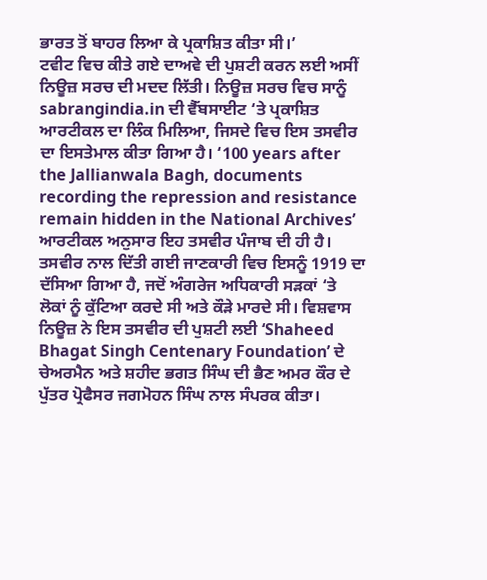ਭਾਰਤ ਤੋਂ ਬਾਹਰ ਲਿਆ ਕੇ ਪ੍ਰਕਾਸ਼ਿਤ ਕੀਤਾ ਸੀ।’
ਟਵੀਟ ਵਿਚ ਕੀਤੇ ਗਏ ਦਾਅਵੇ ਦੀ ਪੁਸ਼ਟੀ ਕਰਨ ਲਈ ਅਸੀਂ ਨਿਊਜ਼ ਸਰਚ ਦੀ ਮਦਦ ਲਿੱਤੀ। ਨਿਊਜ਼ ਸਰਚ ਵਿਚ ਸਾਨੂੰ sabrangindia.in ਦੀ ਵੈੱਬਸਾਈਟ ‘ਤੇ ਪ੍ਰਕਾਸ਼ਿਤ ਆਰਟੀਕਲ ਦਾ ਲਿੰਕ ਮਿਲਿਆ, ਜਿਸਦੇ ਵਿਚ ਇਸ ਤਸਵੀਰ ਦਾ ਇਸਤੇਮਾਲ ਕੀਤਾ ਗਿਆ ਹੈ। ‘100 years after the Jallianwala Bagh, documents recording the repression and resistance remain hidden in the National Archives’ ਆਰਟੀਕਲ ਅਨੁਸਾਰ ਇਹ ਤਸਵੀਰ ਪੰਜਾਬ ਦੀ ਹੀ ਹੈ।
ਤਸਵੀਰ ਨਾਲ ਦਿੱਤੀ ਗਈ ਜਾਣਕਾਰੀ ਵਿਚ ਇਸਨੂੰ 1919 ਦਾ ਦੱਸਿਆ ਗਿਆ ਹੈ, ਜਦੋਂ ਅੰਗਰੇਜ ਅਧਿਕਾਰੀ ਸੜਕਾਂ ‘ਤੇ ਲੋਕਾਂ ਨੂੰ ਕੁੱਟਿਆ ਕਰਦੇ ਸੀ ਅਤੇ ਕੌੜੇ ਮਾਰਦੇ ਸੀ। ਵਿਸ਼ਵਾਸ ਨਿਊਜ਼ ਨੇ ਇਸ ਤਸਵੀਰ ਦੀ ਪੁਸ਼ਟੀ ਲਈ ‘Shaheed Bhagat Singh Centenary Foundation’ ਦੇ ਚੇਅਰਮੈਨ ਅਤੇ ਸ਼ਹੀਦ ਭਗਤ ਸਿੰਘ ਦੀ ਭੈਣ ਅਮਰ ਕੌਰ ਦੇ ਪੁੱਤਰ ਪ੍ਰੋਫੈਸਰ ਜਗਮੋਹਨ ਸਿੰਘ ਨਾਲ ਸੰਪਰਕ ਕੀਤਾ।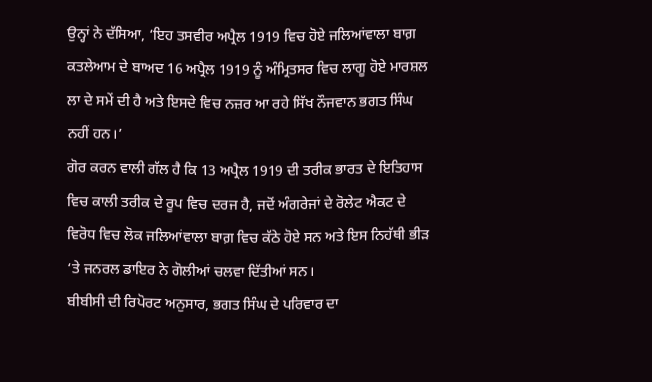ਉਨ੍ਹਾਂ ਨੇ ਦੱਸਿਆ, ‘ਇਹ ਤਸਵੀਰ ਅਪ੍ਰੈਲ 1919 ਵਿਚ ਹੋਏ ਜਲਿਆਂਵਾਲਾ ਬਾਗ਼ ਕਤਲੇਆਮ ਦੇ ਬਾਅਦ 16 ਅਪ੍ਰੈਲ 1919 ਨੂੰ ਅੰਮ੍ਰਿਤਸਰ ਵਿਚ ਲਾਗੂ ਹੋਏ ਮਾਰਸ਼ਲ ਲਾ ਦੇ ਸਮੇਂ ਦੀ ਹੈ ਅਤੇ ਇਸਦੇ ਵਿਚ ਨਜ਼ਰ ਆ ਰਹੇ ਸਿੱਖ ਨੌਜਵਾਨ ਭਗਤ ਸਿੰਘ ਨਹੀਂ ਹਨ।’
ਗੋਰ ਕਰਨ ਵਾਲੀ ਗੱਲ ਹੈ ਕਿ 13 ਅਪ੍ਰੈਲ 1919 ਦੀ ਤਰੀਕ ਭਾਰਤ ਦੇ ਇਤਿਹਾਸ ਵਿਚ ਕਾਲੀ ਤਰੀਕ ਦੇ ਰੂਪ ਵਿਚ ਦਰਜ ਹੈ, ਜਦੋਂ ਅੰਗਰੇਜਾਂ ਦੇ ਰੋਲੇਟ ਐਕਟ ਦੇ ਵਿਰੋਧ ਵਿਚ ਲੋਕ ਜਲਿਆਂਵਾਲਾ ਬਾਗ਼ ਵਿਚ ਕੱਠੇ ਹੋਏ ਸਨ ਅਤੇ ਇਸ ਨਿਹੱਥੀ ਭੀੜ ‘ਤੇ ਜਨਰਲ ਡਾਇਰ ਨੇ ਗੋਲੀਆਂ ਚਲਵਾ ਦਿੱਤੀਆਂ ਸਨ।
ਬੀਬੀਸੀ ਦੀ ਰਿਪੋਰਟ ਅਨੁਸਾਰ, ਭਗਤ ਸਿੰਘ ਦੇ ਪਰਿਵਾਰ ਦਾ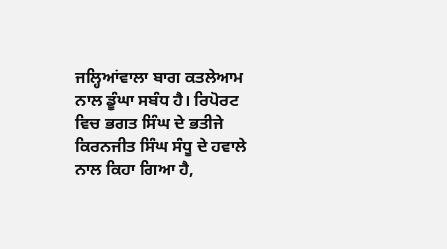ਜਲ੍ਹਿਆਂਵਾਲਾ ਬਾਗ ਕਤਲੇਆਮ ਨਾਲ ਡੂੰਘਾ ਸਬੰਧ ਹੈ। ਰਿਪੋਰਟ ਵਿਚ ਭਗਤ ਸਿੰਘ ਦੇ ਭਤੀਜੇ ਕਿਰਨਜੀਤ ਸਿੰਘ ਸੰਧੂ ਦੇ ਹਵਾਲੇ ਨਾਲ ਕਿਹਾ ਗਿਆ ਹੈ,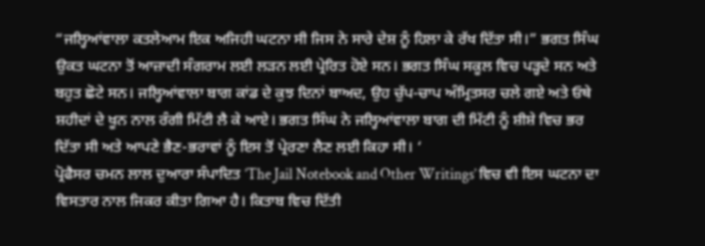“ਜਲ੍ਹਿਆਂਵਾਲਾ ਕਤਲੇਆਮ ਇਕ ਅਜਿਹੀ ਘਟਨਾ ਸੀ ਜਿਸ ਨੇ ਸਾਰੇ ਦੇਸ਼ ਨੂੰ ਹਿਲਾ ਕੇ ਰੱਖ ਦਿੱਤਾ ਸੀ।” ਭਗਤ ਸਿੰਘ ਉਕਤ ਘਟਨਾ ਤੋਂ ਆਜ਼ਾਦੀ ਸੰਗਰਾਮ ਲਈ ਲੜਨ ਲਈ ਪ੍ਰੇਰਿਤ ਹੋਏ ਸਨ। ਭਗਤ ਸਿੰਘ ਸਕੂਲ ਵਿਚ ਪੜ੍ਹਦੇ ਸਨ ਅਤੇ ਬਹੁਤ ਛੋਟੇ ਸਨ। ਜਲ੍ਹਿਆਂਵਾਲਾ ਬਾਗ ਕਾਂਡ ਦੇ ਕੁਝ ਦਿਨਾਂ ਬਾਅਦ, ਉਹ ਚੁੱਪ-ਚਾਪ ਅੰਮ੍ਰਿਤਸਰ ਚਲੇ ਗਏ ਅਤੇ ਓਥੇ ਸ਼ਹੀਦਾਂ ਦੇ ਖੂਨ ਨਾਲ ਰੰਗੀ ਮਿੱਟੀ ਲੈ ਕੇ ਆਏ। ਭਗਤ ਸਿੰਘ ਨੇ ਜਲ੍ਹਿਆਂਵਾਲਾ ਬਾਗ ਦੀ ਮਿੱਟੀ ਨੂੰ ਸ਼ੀਸ਼ੇ ਵਿਚ ਭਰ ਦਿੱਤਾ ਸੀ ਅਤੇ ਆਪਣੇ ਭੈਣ-ਭਰਾਵਾਂ ਨੂੰ ਇਸ ਤੋਂ ਪ੍ਰੇਰਣਾ ਲੈਣ ਲਈ ਕਿਹਾ ਸੀ। ‘
ਪ੍ਰੋਫੈਸਰ ਚਮਨ ਲਾਲ ਦੁਆਰਾ ਸੰਪਾਦਿਤ ‘The Jail Notebook and Other Writings’ ਵਿਚ ਵੀ ਇਸ ਘਟਨਾ ਦਾ ਵਿਸਤਾਰ ਨਾਲ ਜਿਕਰ ਕੀਤਾ ਗਿਆ ਹੈ। ਕਿਤਾਬ ਵਿਚ ਦਿੱਤੀ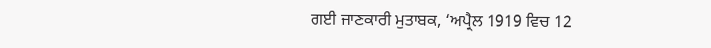ਗਈ ਜਾਣਕਾਰੀ ਮੁਤਾਬਕ, ‘ਅਪ੍ਰੈਲ 1919 ਵਿਚ 12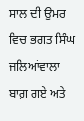ਸਾਲ ਦੀ ਉਮਰ ਵਿਚ ਭਗਤ ਸਿੰਘ ਜਲਿਆਂਵਾਲਾ ਬਾਗ਼ ਗਏ ਅਤੇ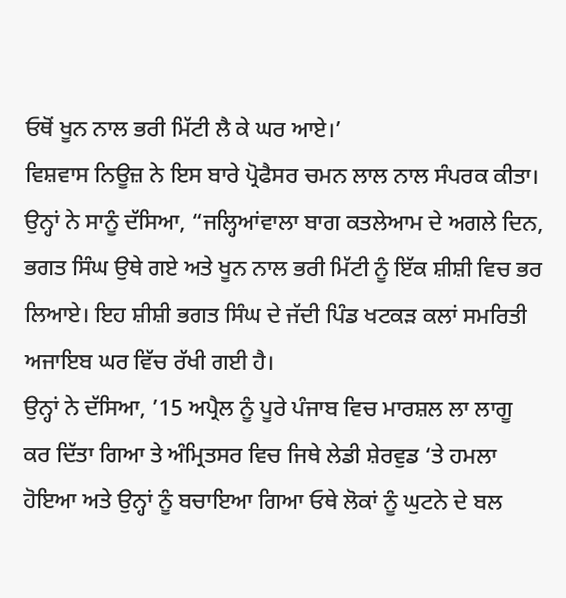ਓਥੋਂ ਖੂਨ ਨਾਲ ਭਰੀ ਮਿੱਟੀ ਲੈ ਕੇ ਘਰ ਆਏ।’
ਵਿਸ਼ਵਾਸ ਨਿਊਜ਼ ਨੇ ਇਸ ਬਾਰੇ ਪ੍ਰੋਫੈਸਰ ਚਮਨ ਲਾਲ ਨਾਲ ਸੰਪਰਕ ਕੀਤਾ। ਉਨ੍ਹਾਂ ਨੇ ਸਾਨੂੰ ਦੱਸਿਆ, “ਜਲ੍ਹਿਆਂਵਾਲਾ ਬਾਗ ਕਤਲੇਆਮ ਦੇ ਅਗਲੇ ਦਿਨ, ਭਗਤ ਸਿੰਘ ਉਥੇ ਗਏ ਅਤੇ ਖੂਨ ਨਾਲ ਭਰੀ ਮਿੱਟੀ ਨੂੰ ਇੱਕ ਸ਼ੀਸ਼ੀ ਵਿਚ ਭਰ ਲਿਆਏ। ਇਹ ਸ਼ੀਸ਼ੀ ਭਗਤ ਸਿੰਘ ਦੇ ਜੱਦੀ ਪਿੰਡ ਖਟਕੜ ਕਲਾਂ ਸਮਰਿਤੀ ਅਜਾਇਬ ਘਰ ਵਿੱਚ ਰੱਖੀ ਗਈ ਹੈ।
ਉਨ੍ਹਾਂ ਨੇ ਦੱਸਿਆ, ’15 ਅਪ੍ਰੈਲ ਨੂੰ ਪੂਰੇ ਪੰਜਾਬ ਵਿਚ ਮਾਰਸ਼ਲ ਲਾ ਲਾਗੂ ਕਰ ਦਿੱਤਾ ਗਿਆ ਤੇ ਅੰਮ੍ਰਿਤਸਰ ਵਿਚ ਜਿਥੇ ਲੇਡੀ ਸ਼ੇਰਵੁਡ ‘ਤੇ ਹਮਲਾ ਹੋਇਆ ਅਤੇ ਉਨ੍ਹਾਂ ਨੂੰ ਬਚਾਇਆ ਗਿਆ ਓਥੇ ਲੋਕਾਂ ਨੂੰ ਘੁਟਨੇ ਦੇ ਬਲ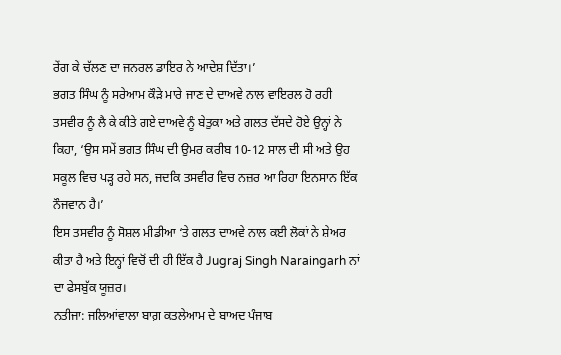ਰੇਂਗ ਕੇ ਚੱਲਣ ਦਾ ਜਨਰਲ ਡਾਇਰ ਨੇ ਆਦੇਸ਼ ਦਿੱਤਾ।’
ਭਗਤ ਸਿੰਘ ਨੂੰ ਸਰੇਆਮ ਕੌੜੇ ਮਾਰੇ ਜਾਣ ਦੇ ਦਾਅਵੇ ਨਾਲ ਵਾਇਰਲ ਹੋ ਰਹੀ ਤਸਵੀਰ ਨੂੰ ਲੈ ਕੇ ਕੀਤੇ ਗਏ ਦਾਅਵੇ ਨੂੰ ਬੇਤੁਕਾ ਅਤੇ ਗਲਤ ਦੱਸਦੇ ਹੋਏ ਉਨ੍ਹਾਂ ਨੇ ਕਿਹਾ, ‘ਉਸ ਸਮੇਂ ਭਗਤ ਸਿੰਘ ਦੀ ਉਮਰ ਕਰੀਬ 10-12 ਸਾਲ ਦੀ ਸੀ ਅਤੇ ਉਹ ਸਕੂਲ ਵਿਚ ਪੜ੍ਹ ਰਹੇ ਸਨ, ਜਦਕਿ ਤਸਵੀਰ ਵਿਚ ਨਜ਼ਰ ਆ ਰਿਹਾ ਇਨਸਾਨ ਇੱਕ ਨੌਜਵਾਨ ਹੈ।’
ਇਸ ਤਸਵੀਰ ਨੂੰ ਸੋਸ਼ਲ ਮੀਡੀਆ ‘ਤੇ ਗਲਤ ਦਾਅਵੇ ਨਾਲ ਕਈ ਲੋਕਾਂ ਨੇ ਸ਼ੇਅਰ ਕੀਤਾ ਹੈ ਅਤੇ ਇਨ੍ਹਾਂ ਵਿਚੋਂ ਦੀ ਹੀ ਇੱਕ ਹੈ Jugraj Singh Naraingarh ਨਾਂ ਦਾ ਫੇਸਬੁੱਕ ਯੂਜ਼ਰ।
ਨਤੀਜਾ: ਜਲਿਆਂਵਾਲਾ ਬਾਗ਼ ਕਤਲੇਆਮ ਦੇ ਬਾਅਦ ਪੰਜਾਬ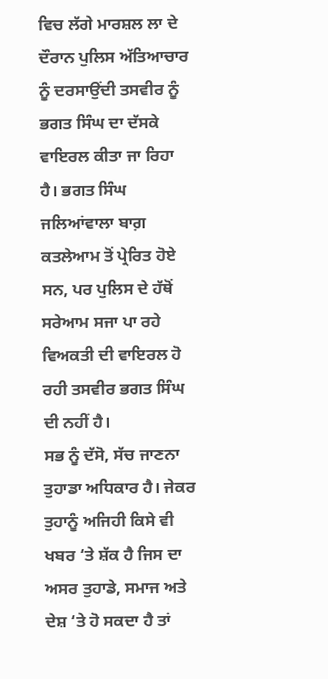ਵਿਚ ਲੱਗੇ ਮਾਰਸ਼ਲ ਲਾ ਦੇ ਦੌਰਾਨ ਪੁਲਿਸ ਅੱਤਿਆਚਾਰ ਨੂੰ ਦਰਸਾਉਂਦੀ ਤਸਵੀਰ ਨੂੰ ਭਗਤ ਸਿੰਘ ਦਾ ਦੱਸਕੇ ਵਾਇਰਲ ਕੀਤਾ ਜਾ ਰਿਹਾ ਹੈ। ਭਗਤ ਸਿੰਘ ਜਲਿਆਂਵਾਲਾ ਬਾਗ਼ ਕਤਲੇਆਮ ਤੋਂ ਪ੍ਰੇਰਿਤ ਹੋਏ ਸਨ, ਪਰ ਪੁਲਿਸ ਦੇ ਹੱਥੋਂ ਸਰੇਆਮ ਸਜਾ ਪਾ ਰਹੇ ਵਿਅਕਤੀ ਦੀ ਵਾਇਰਲ ਹੋ ਰਹੀ ਤਸਵੀਰ ਭਗਤ ਸਿੰਘ ਦੀ ਨਹੀਂ ਹੈ।
ਸਭ ਨੂੰ ਦੱਸੋ, ਸੱਚ ਜਾਣਨਾ ਤੁਹਾਡਾ ਅਧਿਕਾਰ ਹੈ। ਜੇਕਰ ਤੁਹਾਨੂੰ ਅਜਿਹੀ ਕਿਸੇ ਵੀ ਖਬਰ ‘ਤੇ ਸ਼ੱਕ ਹੈ ਜਿਸ ਦਾ ਅਸਰ ਤੁਹਾਡੇ, ਸਮਾਜ ਅਤੇ ਦੇਸ਼ ‘ਤੇ ਹੋ ਸਕਦਾ ਹੈ ਤਾਂ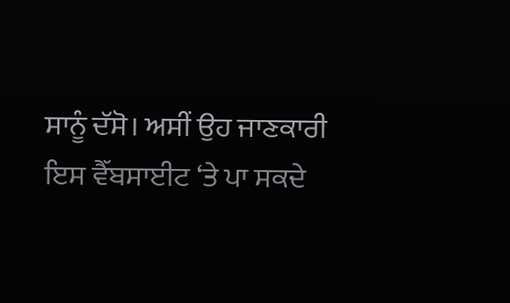ਸਾਨੂੰ ਦੱਸੋ। ਅਸੀਂ ਉਹ ਜਾਣਕਾਰੀ ਇਸ ਵੈੱਬਸਾਈਟ ‘ਤੇ ਪਾ ਸਕਦੇ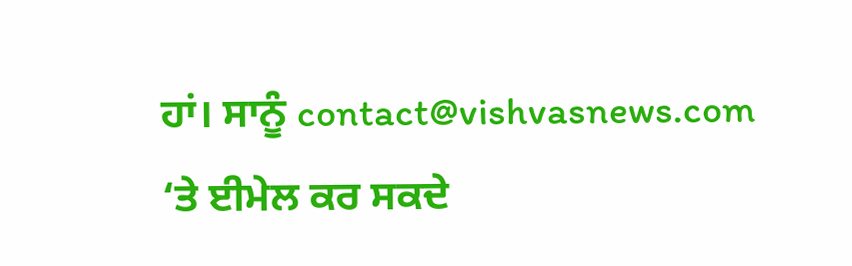ਹਾਂ। ਸਾਨੂੰ contact@vishvasnews.com ‘ਤੇ ਈਮੇਲ ਕਰ ਸਕਦੇ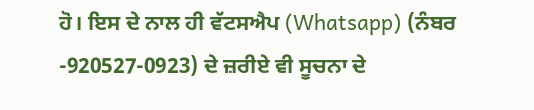ਹੋ। ਇਸ ਦੇ ਨਾਲ ਹੀ ਵੱਟਸਐਪ (Whatsapp) (ਨੰਬਰ -920527-0923) ਦੇ ਜ਼ਰੀਏ ਵੀ ਸੂਚਨਾ ਦੇ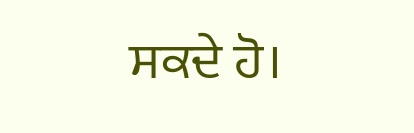ਸਕਦੇ ਹੋ।